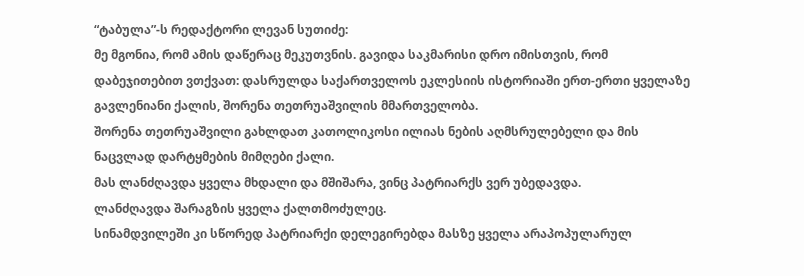“ტაბულა”-ს რედაქტორი ლევან სუთიძე:
მე მგონია, რომ ამის დაწერაც მეკუთვნის. გავიდა საკმარისი დრო იმისთვის, რომ დაბეჯითებით ვთქვათ: დასრულდა საქართველოს ეკლესიის ისტორიაში ერთ-ერთი ყველაზე გავლენიანი ქალის, შორენა თეთრუაშვილის მმართველობა.
შორენა თეთრუაშვილი გახლდათ კათოლიკოსი ილიას ნების აღმსრულებელი და მის ნაცვლად დარტყმების მიმღები ქალი.
მას ლანძღავდა ყველა მხდალი და მშიშარა, ვინც პატრიარქს ვერ უბედავდა.
ლანძღავდა შარაგზის ყველა ქალთმოძულეც.
სინამდვილეში კი სწორედ პატრიარქი დელეგირებდა მასზე ყველა არაპოპულარულ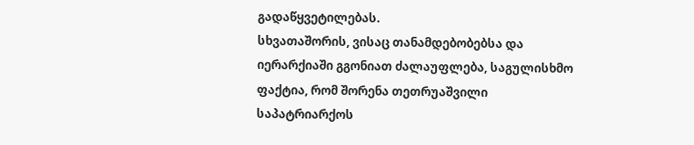გადაწყვეტილებას.
სხვათაშორის, ვისაც თანამდებობებსა და იერარქიაში გგონიათ ძალაუფლება, საგულისხმო ფაქტია, რომ შორენა თეთრუაშვილი საპატრიარქოს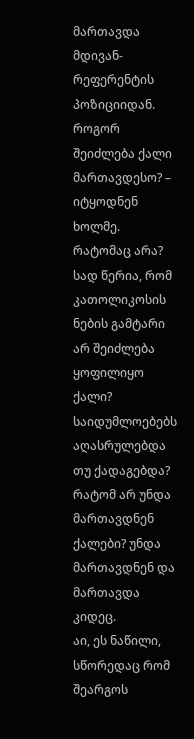მართავდა მდივან-რეფერენტის პოზიციიდან.
როგორ შეიძლება ქალი მართავდესო? – იტყოდნენ ხოლმე. რატომაც არა? სად წერია, რომ კათოლიკოსის ნების გამტარი არ შეიძლება ყოფილიყო ქალი? საიდუმლოებებს აღასრულებდა თუ ქადაგებდა? რატომ არ უნდა მართავდნენ ქალები? უნდა მართავდნენ და მართავდა კიდეც.
აი, ეს ნაწილი, სწორედაც რომ შეარგოს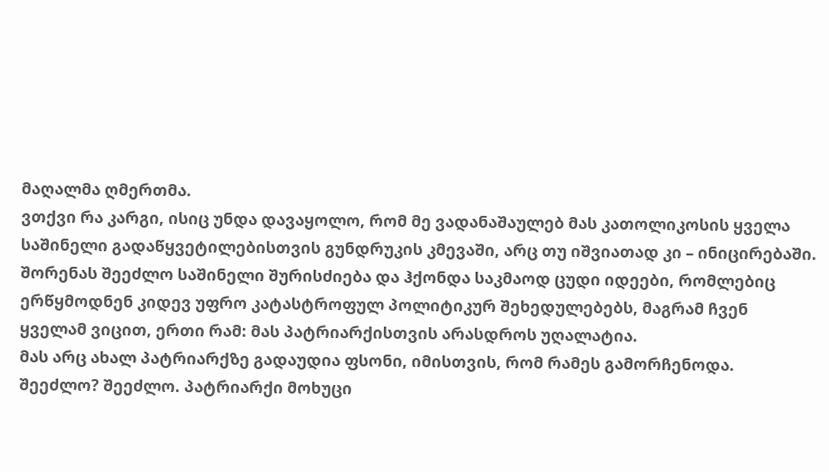მაღალმა ღმერთმა.
ვთქვი რა კარგი, ისიც უნდა დავაყოლო, რომ მე ვადანაშაულებ მას კათოლიკოსის ყველა საშინელი გადაწყვეტილებისთვის გუნდრუკის კმევაში, არც თუ იშვიათად კი – ინიცირებაში.
შორენას შეეძლო საშინელი შურისძიება და ჰქონდა საკმაოდ ცუდი იდეები, რომლებიც ერწყმოდნენ კიდევ უფრო კატასტროფულ პოლიტიკურ შეხედულებებს, მაგრამ ჩვენ ყველამ ვიცით, ერთი რამ: მას პატრიარქისთვის არასდროს უღალატია.
მას არც ახალ პატრიარქზე გადაუდია ფსონი, იმისთვის, რომ რამეს გამორჩენოდა.
შეეძლო? შეეძლო. პატრიარქი მოხუცი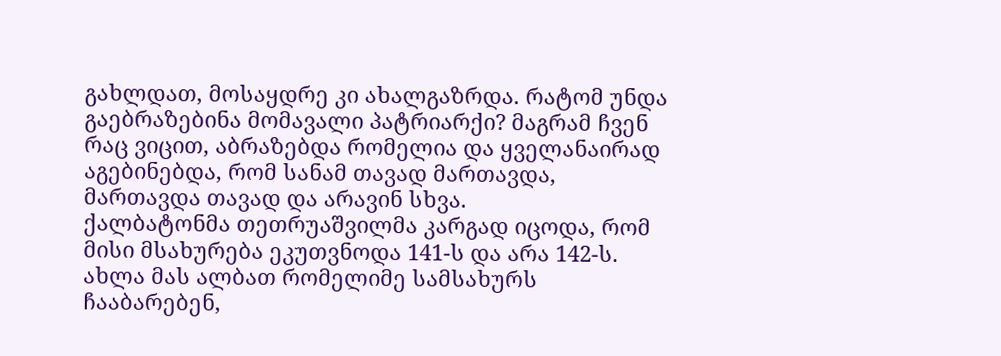გახლდათ, მოსაყდრე კი ახალგაზრდა. რატომ უნდა გაებრაზებინა მომავალი პატრიარქი? მაგრამ ჩვენ რაც ვიცით, აბრაზებდა რომელია და ყველანაირად აგებინებდა, რომ სანამ თავად მართავდა, მართავდა თავად და არავინ სხვა.
ქალბატონმა თეთრუაშვილმა კარგად იცოდა, რომ მისი მსახურება ეკუთვნოდა 141-ს და არა 142-ს.
ახლა მას ალბათ რომელიმე სამსახურს ჩააბარებენ,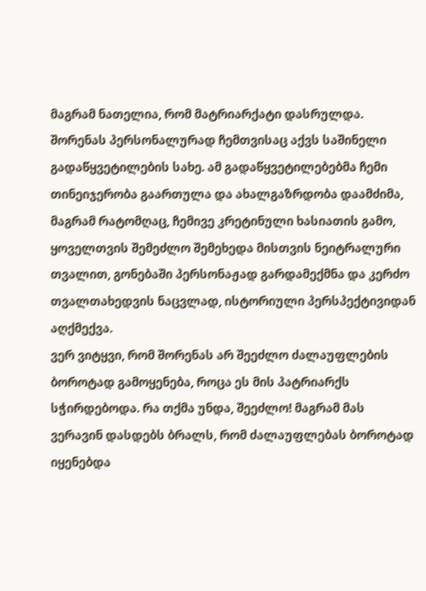მაგრამ ნათელია, რომ მატრიარქატი დასრულდა.
შორენას პერსონალურად ჩემთვისაც აქვს საშინელი გადაწყვეტილების სახე. ამ გადაწყვეტილებებმა ჩემი თინეიჯერობა გაართულა და ახალგაზრდობა დაამძიმა, მაგრამ რატომღაც, ჩემივე კრეტინული ხასიათის გამო, ყოველთვის შემეძლო შემეხედა მისთვის ნეიტრალური თვალით, გონებაში პერსონაჟად გარდამექმნა და კერძო თვალთახედვის ნაცვლად, ისტორიული პერსპექტივიდან აღქმექვა.
ვერ ვიტყვი, რომ შორენას არ შეეძლო ძალაუფლების ბოროტად გამოყენება, როცა ეს მის პატრიარქს სჭირდებოდა. რა თქმა უნდა, შეეძლო! მაგრამ მას ვერავინ დასდებს ბრალს, რომ ძალაუფლებას ბოროტად იყენებდა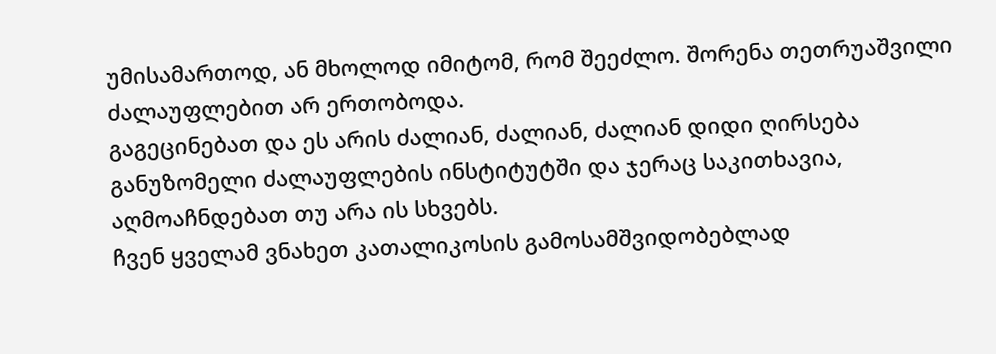უმისამართოდ, ან მხოლოდ იმიტომ, რომ შეეძლო. შორენა თეთრუაშვილი ძალაუფლებით არ ერთობოდა.
გაგეცინებათ და ეს არის ძალიან, ძალიან, ძალიან დიდი ღირსება განუზომელი ძალაუფლების ინსტიტუტში და ჯერაც საკითხავია, აღმოაჩნდებათ თუ არა ის სხვებს.
ჩვენ ყველამ ვნახეთ კათალიკოსის გამოსამშვიდობებლად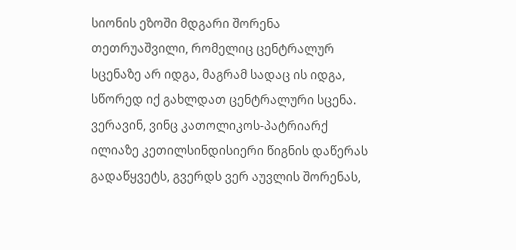სიონის ეზოში მდგარი შორენა თეთრუაშვილი, რომელიც ცენტრალურ სცენაზე არ იდგა, მაგრამ სადაც ის იდგა, სწორედ იქ გახლდათ ცენტრალური სცენა.
ვერავინ, ვინც კათოლიკოს-პატრიარქ ილიაზე კეთილსინდისიერი წიგნის დაწერას გადაწყვეტს, გვერდს ვერ აუვლის შორენას,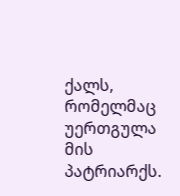ქალს, რომელმაც უერთგულა მის პატრიარქს.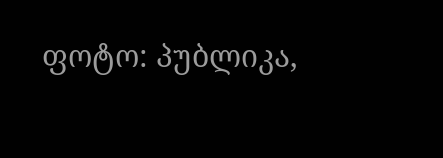ფოტო: პუბლიკა,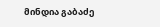მინდია გაბაძე